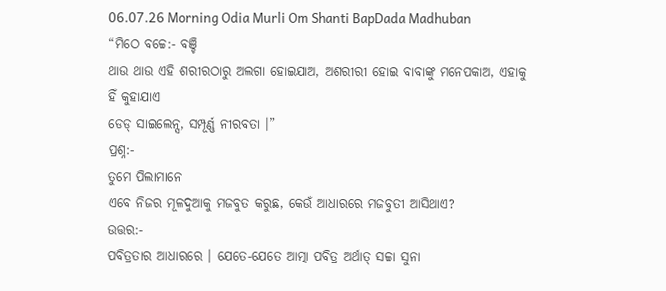06.07.26 Morning Odia Murli Om Shanti BapDada Madhuban
“ମିଠେ ବଚ୍ଚେ:- ବଞ୍ଚି
ଥାଉ ଥାଉ ଏହି ଶରୀରଠାରୁ ଅଲଗା ହୋଇଯାଅ, ଅଶରୀରୀ ହୋଇ ବାବାଙ୍କୁ ମନେପକାଅ, ଏହାକୁ ହିଁ କୁହାଯାଏ
ଡେଡ୍ ସାଇଲେନ୍ସ, ସମ୍ପୂର୍ଣ୍ଣ ନୀରବତା ।”
ପ୍ରଶ୍ନ:-
ତୁମେ ପିଲାମାନେ
ଏବେ ନିଜର ମୂଳଦୁଆକୁ ମଜବୁତ କରୁଛ, କେଉଁ ଆଧାରରେ ମଜବୁତୀ ଆସିଥାଏ?
ଉତ୍ତର:-
ପବିତ୍ରତାର ଆଧାରରେ । ଯେତେ-ଯେତେ ଆତ୍ମା ପବିତ୍ର ଅର୍ଥାତ୍ ସଚ୍ଚା ସୁନା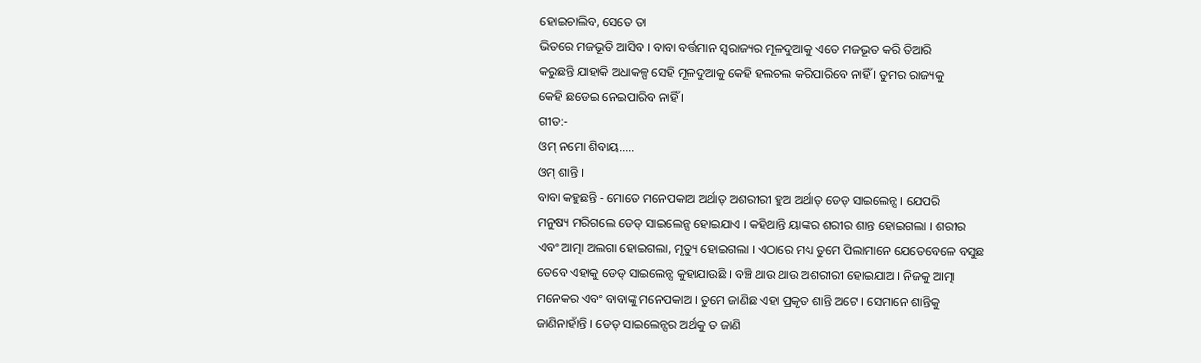ହୋଇଚାଲିବ, ସେତେ ତା
ଭିତରେ ମଜଭୂତି ଆସିବ । ବାବା ବର୍ତ୍ତମାନ ସ୍ୱରାଜ୍ୟର ମୂଳଦୁଆକୁ ଏତେ ମଜଭୂତ କରି ତିଆରି
କରୁଛନ୍ତି ଯାହାକି ଅଧାକଳ୍ପ ସେହି ମୂଳଦୁଆକୁ କେହି ହଲଚଲ କରିପାରିବେ ନାହିଁ । ତୁମର ରାଜ୍ୟକୁ
କେହି ଛଡେଇ ନେଇପାରିବ ନାହିଁ ।
ଗୀତ:-
ଓମ୍ ନମୋ ଶିବାୟ.....
ଓମ୍ ଶାନ୍ତି ।
ବାବା କହୁଛନ୍ତି - ମୋତେ ମନେପକାଅ ଅର୍ଥାତ୍ ଅଶରୀରୀ ହୁଅ ଅର୍ଥାତ୍ ଡେଡ୍ ସାଇଲେନ୍ସ । ଯେପରି
ମନୁଷ୍ୟ ମରିଗଲେ ଡେଡ୍ ସାଇଲେନ୍ସ ହୋଇଯାଏ । କହିଥାନ୍ତି ୟାଙ୍କର ଶରୀର ଶାନ୍ତ ହୋଇଗଲା । ଶରୀର
ଏବଂ ଆତ୍ମା ଅଲଗା ହୋଇଗଲା, ମୃତ୍ୟୁ ହୋଇଗଲା । ଏଠାରେ ମଧ୍ୟ ତୁମେ ପିଲାମାନେ ଯେତେବେଳେ ବସୁଛ
ତେବେ ଏହାକୁ ଡେଡ୍ ସାଇଲେନ୍ସ କୁହାଯାଉଛି । ବଞ୍ଚି ଥାଉ ଥାଉ ଅଶରୀରୀ ହୋଇଯାଅ । ନିଜକୁ ଆତ୍ମା
ମନେକର ଏବଂ ବାବାଙ୍କୁ ମନେପକାଅ । ତୁମେ ଜାଣିଛ ଏହା ପ୍ରକୃତ ଶାନ୍ତି ଅଟେ । ସେମାନେ ଶାନ୍ତିକୁ
ଜାଣିନାହାଁନ୍ତି । ଡେଡ୍ ସାଇଲେନ୍ସର ଅର୍ଥକୁ ତ ଜାଣି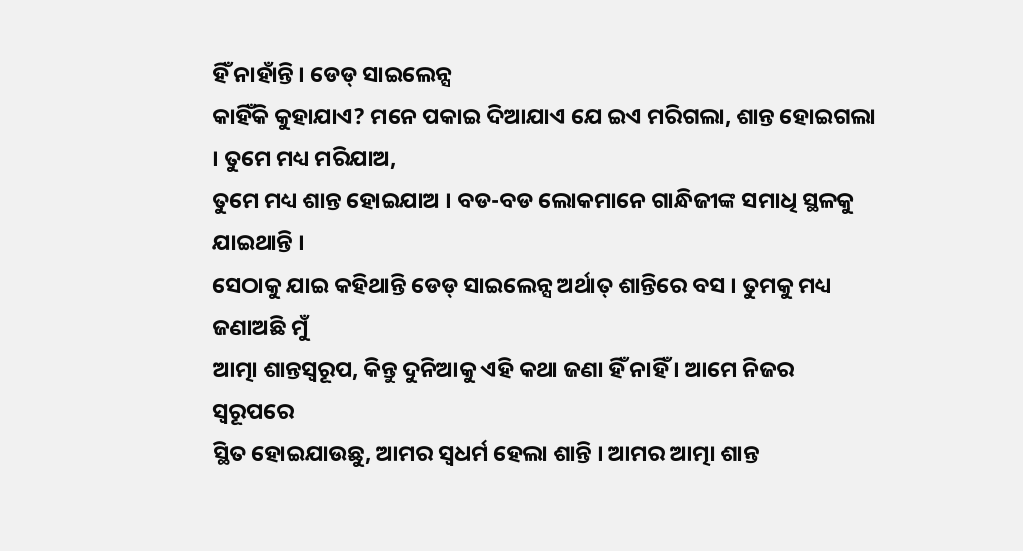ହିଁ ନାହାଁନ୍ତି । ଡେଡ୍ ସାଇଲେନ୍ସ
କାହିଁକି କୁହାଯାଏ? ମନେ ପକାଇ ଦିଆଯାଏ ଯେ ଇଏ ମରିଗଲା, ଶାନ୍ତ ହୋଇଗଲା । ତୁମେ ମଧ୍ୟ ମରିଯାଅ,
ତୁମେ ମଧ୍ୟ ଶାନ୍ତ ହୋଇଯାଅ । ବଡ-ବଡ ଲୋକମାନେ ଗାନ୍ଧିଜୀଙ୍କ ସମାଧି ସ୍ଥଳକୁ ଯାଇଥାନ୍ତି ।
ସେଠାକୁ ଯାଇ କହିଥାନ୍ତି ଡେଡ୍ ସାଇଲେନ୍ସ ଅର୍ଥାତ୍ ଶାନ୍ତିରେ ବସ । ତୁମକୁ ମଧ୍ୟ ଜଣାଅଛି ମୁଁ
ଆତ୍ମା ଶାନ୍ତସ୍ୱରୂପ, କିନ୍ତୁ ଦୁନିଆକୁ ଏହି କଥା ଜଣା ହିଁ ନାହିଁ । ଆମେ ନିଜର ସ୍ୱରୂପରେ
ସ୍ଥିତ ହୋଇଯାଉଛୁ, ଆମର ସ୍ୱଧର୍ମ ହେଲା ଶାନ୍ତି । ଆମର ଆତ୍ମା ଶାନ୍ତ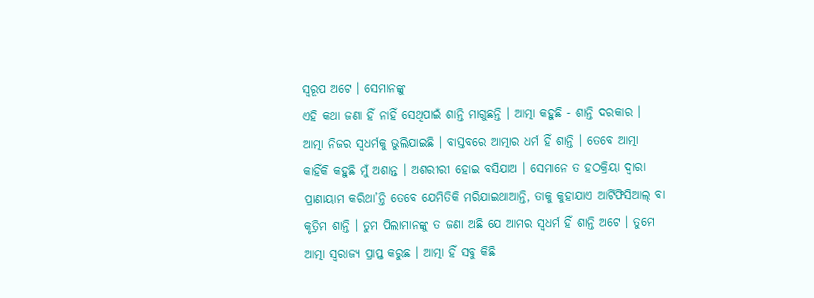ସ୍ୱରୂପ ଅଟେ । ସେମାନଙ୍କୁ
ଏହି କଥା ଜଣା ହିଁ ନାହିଁ ସେଥିପାଇଁ ଶାନ୍ତି ମାଗୁଛନ୍ତି । ଆତ୍ମା କହୁଛି - ଶାନ୍ତି ଦରକାର ।
ଆତ୍ମା ନିଜର ସ୍ୱଧର୍ମକୁ ଭୁଲିଯାଇଛି । ବାସ୍ତବରେ ଆତ୍ମାର ଧର୍ମ ହିଁ ଶାନ୍ତି । ତେବେ ଆତ୍ମା
କାହିଁକି କହୁଛି ମୁଁ ଅଶାନ୍ତ । ଅଶରୀରୀ ହୋଇ ବସିଯାଅ । ସେମାନେ ତ ହଠକ୍ରିୟା ଦ୍ୱାରା
ପ୍ରାଣାୟାମ କରିଥା’ନ୍ତି ତେବେ ଯେମିତିକି ମରିଯାଇଥାଆନ୍ତି, ତାକୁ କୁହାଯାଏ ଆର୍ଟିଫିସିଆଲ୍ ବା
କୃତ୍ରିମ ଶାନ୍ତି । ତୁମ ପିଲାମାନଙ୍କୁ ତ ଜଣା ଅଛି ଯେ ଆମର ସ୍ୱଧର୍ମ ହିଁ ଶାନ୍ତି ଅଟେ । ତୁମେ
ଆତ୍ମା ସ୍ୱରାଜ୍ୟ ପ୍ରାପ୍ତ କରୁଛ । ଆତ୍ମା ହିଁ ସବୁ କିଛି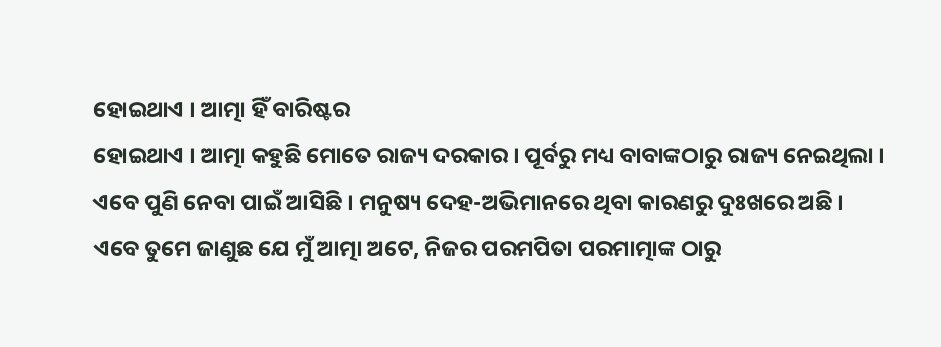ହୋଇଥାଏ । ଆତ୍ମା ହିଁ ବାରିଷ୍ଟର
ହୋଇଥାଏ । ଆତ୍ମା କହୁଛି ମୋତେ ରାଜ୍ୟ ଦରକାର । ପୂର୍ବରୁ ମଧ୍ୟ ବାବାଙ୍କଠାରୁ ରାଜ୍ୟ ନେଇଥିଲା ।
ଏବେ ପୁଣି ନେବା ପାଇଁ ଆସିଛି । ମନୁଷ୍ୟ ଦେହ-ଅଭିମାନରେ ଥିବା କାରଣରୁ ଦୁଃଖରେ ଅଛି ।
ଏବେ ତୁମେ ଜାଣୁଛ ଯେ ମୁଁ ଆତ୍ମା ଅଟେ, ନିଜର ପରମପିତା ପରମାତ୍ମାଙ୍କ ଠାରୁ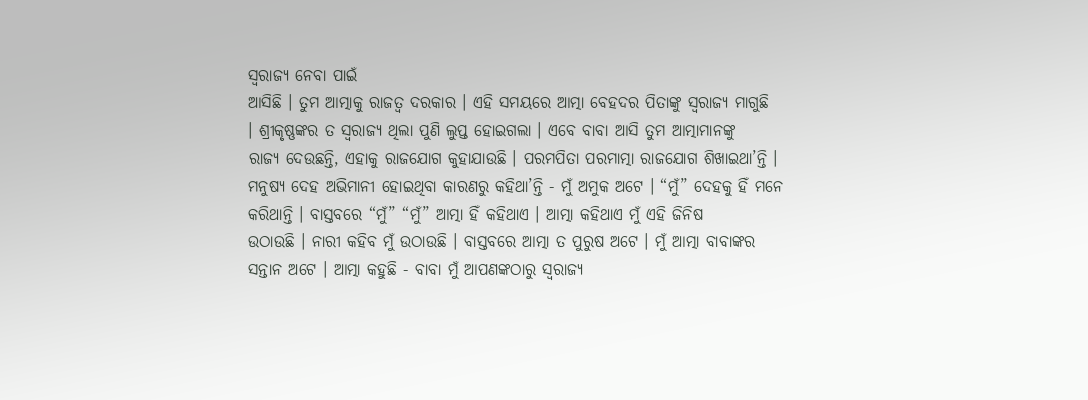ସ୍ୱରାଜ୍ୟ ନେବା ପାଇଁ
ଆସିଛି । ତୁମ ଆତ୍ମାକୁ ରାଜତ୍ୱ ଦରକାର । ଏହି ସମୟରେ ଆତ୍ମା ବେହଦର ପିତାଙ୍କୁ ସ୍ୱରାଜ୍ୟ ମାଗୁଛି
। ଶ୍ରୀକୃଷ୍ଣଙ୍କର ତ ସ୍ୱରାଜ୍ୟ ଥିଲା ପୁଣି ଲୁପ୍ତ ହୋଇଗଲା । ଏବେ ବାବା ଆସି ତୁମ ଆତ୍ମାମାନଙ୍କୁ
ରାଜ୍ୟ ଦେଉଛନ୍ତି, ଏହାକୁ ରାଜଯୋଗ କୁହାଯାଉଛି । ପରମପିତା ପରମାତ୍ମା ରାଜଯୋଗ ଶିଖାଇଥା’ନ୍ତି ।
ମନୁଷ୍ୟ ଦେହ ଅଭିମାନୀ ହୋଇଥିବା କାରଣରୁ କହିଥା’ନ୍ତି - ମୁଁ ଅମୁକ ଅଟେ । “ମୁଁ” ଦେହକୁ ହିଁ ମନେ
କରିଥାନ୍ତି । ବାସ୍ତବରେ “ମୁଁ” “ମୁଁ” ଆତ୍ମା ହିଁ କହିଥାଏ । ଆତ୍ମା କହିଥାଏ ମୁଁ ଏହି ଜିନିଷ
ଉଠାଉଛି । ନାରୀ କହିବ ମୁଁ ଉଠାଉଛି । ବାସ୍ତବରେ ଆତ୍ମା ତ ପୁରୁଷ ଅଟେ । ମୁଁ ଆତ୍ମା ବାବାଙ୍କର
ସନ୍ତାନ ଅଟେ । ଆତ୍ମା କହୁଛି - ବାବା ମୁଁ ଆପଣଙ୍କଠାରୁ ସ୍ୱରାଜ୍ୟ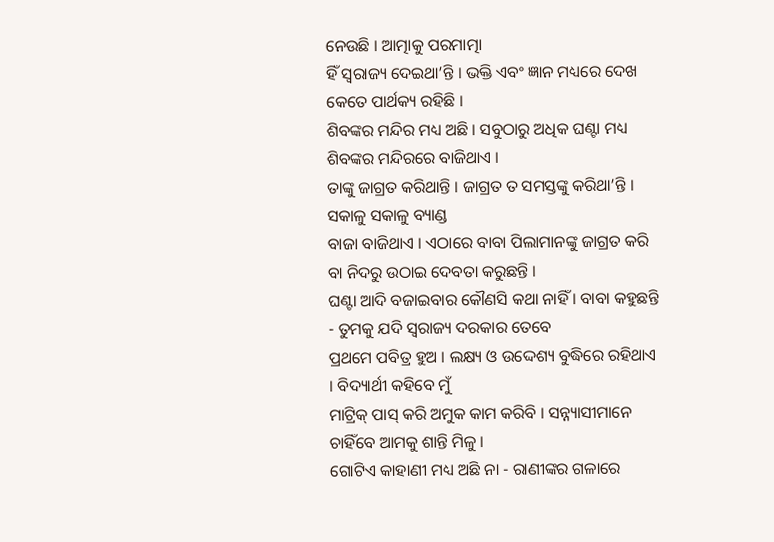ନେଉଛି । ଆତ୍ମାକୁ ପରମାତ୍ମା
ହିଁ ସ୍ୱରାଜ୍ୟ ଦେଇଥା’ନ୍ତି । ଭକ୍ତି ଏବଂ ଜ୍ଞାନ ମଧ୍ୟରେ ଦେଖ କେତେ ପାର୍ଥକ୍ୟ ରହିଛି ।
ଶିବଙ୍କର ମନ୍ଦିର ମଧ୍ୟ ଅଛି । ସବୁଠାରୁ ଅଧିକ ଘଣ୍ଟା ମଧ୍ୟ ଶିବଙ୍କର ମନ୍ଦିରରେ ବାଜିଥାଏ ।
ତାଙ୍କୁ ଜାଗ୍ରତ କରିଥାନ୍ତି । ଜାଗ୍ରତ ତ ସମସ୍ତଙ୍କୁ କରିଥା’ନ୍ତି । ସକାଳୁ ସକାଳୁ ବ୍ୟାଣ୍ଡ
ବାଜା ବାଜିଥାଏ । ଏଠାରେ ବାବା ପିଲାମାନଙ୍କୁ ଜାଗ୍ରତ କରି ବା ନିଦରୁ ଉଠାଇ ଦେବତା କରୁଛନ୍ତି ।
ଘଣ୍ଟା ଆଦି ବଜାଇବାର କୌଣସି କଥା ନାହିଁ । ବାବା କହୁଛନ୍ତି - ତୁମକୁ ଯଦି ସ୍ୱରାଜ୍ୟ ଦରକାର ତେବେ
ପ୍ରଥମେ ପବିତ୍ର ହୁଅ । ଲକ୍ଷ୍ୟ ଓ ଉଦ୍ଦେଶ୍ୟ ବୁଦ୍ଧିରେ ରହିଥାଏ । ବିଦ୍ୟାର୍ଥୀ କହିବେ ମୁଁ
ମାଟ୍ରିକ୍ ପାସ୍ କରି ଅମୁକ କାମ କରିବି । ସନ୍ନ୍ୟାସୀମାନେ ଚାହିଁବେ ଆମକୁ ଶାନ୍ତି ମିଳୁ ।
ଗୋଟିଏ କାହାଣୀ ମଧ୍ୟ ଅଛି ନା - ରାଣୀଙ୍କର ଗଳାରେ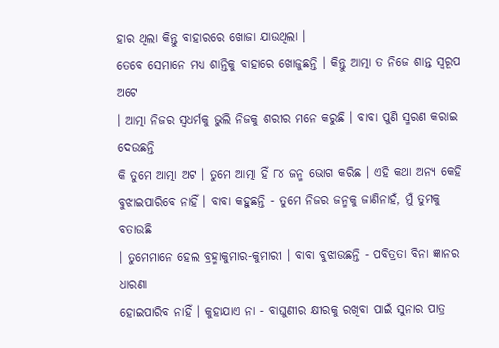ହାର ଥିଲା କିନ୍ତୁ ବାହାରରେ ଖୋଜା ଯାଉଥିଲା ।
ତେବେ ସେମାନେ ମଧ୍ୟ ଶାନ୍ତିକୁ ବାହାରେ ଖୋଜୁଛନ୍ତି । କିନ୍ତୁ ଆତ୍ମା ତ ନିଜେ ଶାନ୍ତ ସ୍ୱରୂପ ଅଟେ
। ଆତ୍ମା ନିଜର ସ୍ୱଧର୍ମକୁ ଭୁଲି ନିଜକୁ ଶରୀର ମନେ କରୁଛି । ବାବା ପୁଣି ସ୍ମରଣ କରାଇ ଦେଉଛନ୍ତି
କି ତୁମେ ଆତ୍ମା ଅଟ । ତୁମେ ଆତ୍ମା ହିଁ ୮୪ ଜନ୍ମ ଭୋଗ କରିଛ । ଏହି କଥା ଅନ୍ୟ କେହି
ବୁଝାଇପାରିବେ ନାହିଁ । ବାବା କହୁଛନ୍ତି - ତୁମେ ନିଜର ଜନ୍ମକୁ ଜାଣିନାହଁ, ମୁଁ ତୁମକୁ ବତାଉଛି
। ତୁମେମାନେ ହେଲ ବ୍ରହ୍ମାକୁମାର-କୁମାରୀ । ବାବା ବୁଝାଉଛନ୍ତି - ପବିତ୍ରତା ବିନା ଜ୍ଞାନର ଧାରଣା
ହୋଇପାରିବ ନାହିଁ । କୁହାଯାଏ ନା - ବାଘୁଣୀର କ୍ଷୀରକୁ ରଖିବା ପାଇଁ ସୁନାର ପାତ୍ର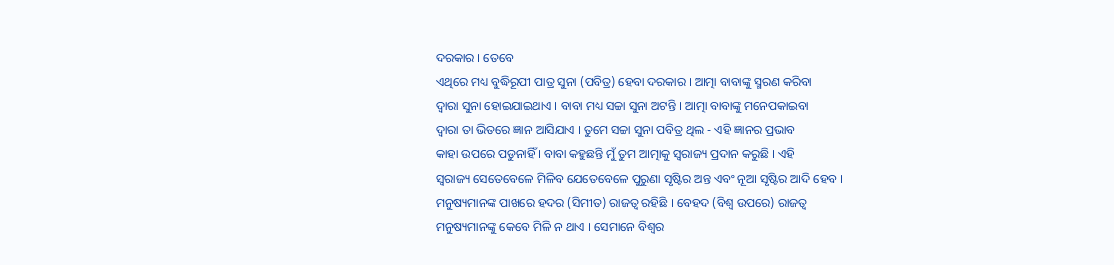ଦରକାର । ତେବେ
ଏଥିରେ ମଧ୍ୟ ବୁଦ୍ଧିରୂପୀ ପାତ୍ର ସୁନା (ପବିତ୍ର) ହେବା ଦରକାର । ଆତ୍ମା ବାବାଙ୍କୁ ସ୍ମରଣ କରିବା
ଦ୍ୱାରା ସୁନା ହୋଇଯାଇଥାଏ । ବାବା ମଧ୍ୟ ସଚ୍ଚା ସୁନା ଅଟନ୍ତି । ଆତ୍ମା ବାବାଙ୍କୁ ମନେପକାଇବା
ଦ୍ୱାରା ତା ଭିତରେ ଜ୍ଞାନ ଆସିଯାଏ । ତୁମେ ସଚ୍ଚା ସୁନା ପବିତ୍ର ଥିଲ - ଏହି ଜ୍ଞାନର ପ୍ରଭାବ
କାହା ଉପରେ ପଡୁନାହିଁ । ବାବା କହୁଛନ୍ତି ମୁଁ ତୁମ ଆତ୍ମାକୁ ସ୍ୱରାଜ୍ୟ ପ୍ରଦାନ କରୁଛି । ଏହି
ସ୍ୱରାଜ୍ୟ ସେତେବେଳେ ମିଳିବ ଯେତେବେଳେ ପୁରୁଣା ସୃଷ୍ଟିର ଅନ୍ତ ଏବଂ ନୂଆ ସୃଷ୍ଟିର ଆଦି ହେବ ।
ମନୁଷ୍ୟମାନଙ୍କ ପାଖରେ ହଦର (ସିମୀତ) ରାଜତ୍ୱ ରହିଛି । ବେହଦ (ବିଶ୍ୱ ଉପରେ) ରାଜତ୍ୱ
ମନୁଷ୍ୟମାନଙ୍କୁ କେବେ ମିଳି ନ ଥାଏ । ସେମାନେ ବିଶ୍ୱର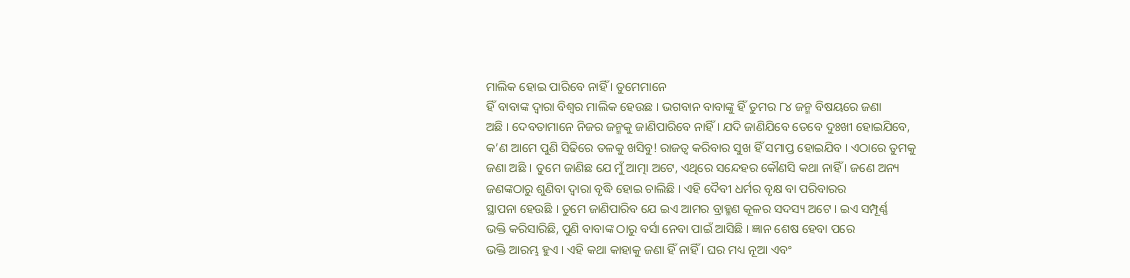ମାଲିକ ହୋଇ ପାରିବେ ନାହିଁ । ତୁମେମାନେ
ହିଁ ବାବାଙ୍କ ଦ୍ୱାରା ବିଶ୍ୱର ମାଲିକ ହେଉଛ । ଭଗବାନ ବାବାଙ୍କୁ ହିଁ ତୁମର ୮୪ ଜନ୍ମ ବିଷୟରେ ଜଣା
ଅଛି । ଦେବତାମାନେ ନିଜର ଜନ୍ମକୁ ଜାଣିପାରିବେ ନାହିଁ । ଯଦି ଜାଣିଯିବେ ତେବେ ଦୁଃଖୀ ହୋଇଯିବେ,
କ’ଣ ଆମେ ପୁଣି ସିଢିରେ ତଳକୁ ଖସିବୁ! ରାଜତ୍ୱ କରିବାର ସୁଖ ହିଁ ସମାପ୍ତ ହୋଇଯିବ । ଏଠାରେ ତୁମକୁ
ଜଣା ଅଛି । ତୁମେ ଜାଣିଛ ଯେ ମୁଁ ଆତ୍ମା ଅଟେ, ଏଥିରେ ସନ୍ଦେହର କୌଣସି କଥା ନାହିଁ । ଜଣେ ଅନ୍ୟ
ଜଣଙ୍କଠାରୁ ଶୁଣିବା ଦ୍ୱାରା ବୃଦ୍ଧି ହୋଇ ଚାଲିଛି । ଏହି ଦୈବୀ ଧର୍ମର ବୃକ୍ଷ ବା ପରିବାରର
ସ୍ଥାପନା ହେଉଛି । ତୁମେ ଜାଣିପାରିବ ଯେ ଇଏ ଆମର ବ୍ରାହ୍ମଣ କୂଳର ସଦସ୍ୟ ଅଟେ । ଇଏ ସମ୍ପୂର୍ଣ୍ଣ
ଭକ୍ତି କରିସାରିଛି, ପୁଣି ବାବାଙ୍କ ଠାରୁ ବର୍ସା ନେବା ପାଇଁ ଆସିଛି । ଜ୍ଞାନ ଶେଷ ହେବା ପରେ
ଭକ୍ତି ଆରମ୍ଭ ହୁଏ । ଏହି କଥା କାହାକୁ ଜଣା ହିଁ ନାହିଁ । ଘର ମଧ୍ୟ ନୂଆ ଏବଂ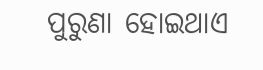ପୁରୁଣା ହୋଇଥାଏ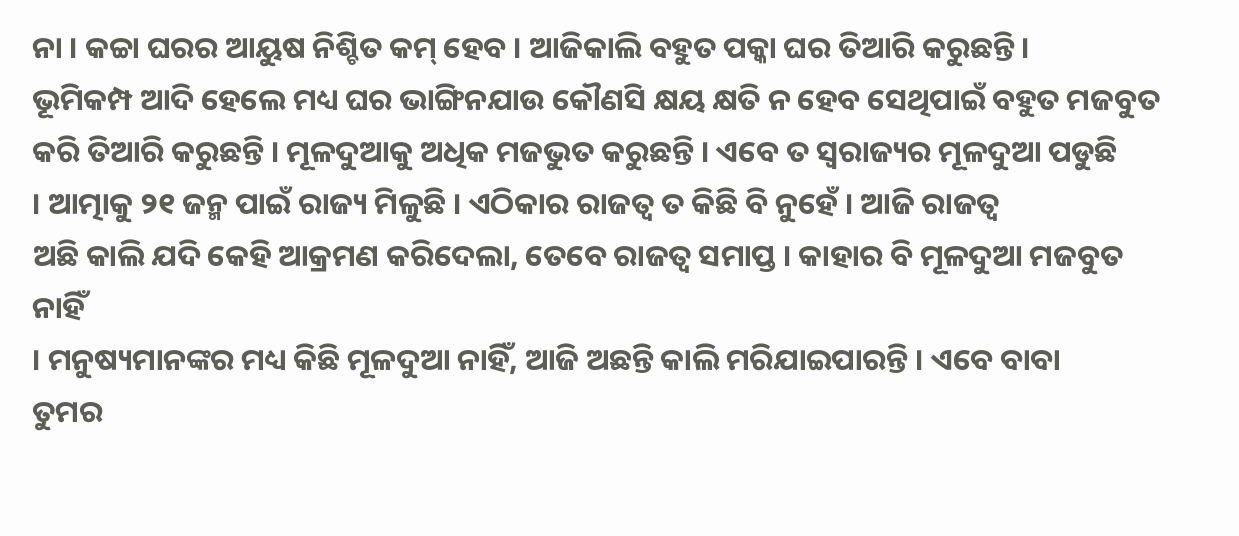ନା । କଚ୍ଚା ଘରର ଆୟୁଷ ନିଶ୍ଚିତ କମ୍ ହେବ । ଆଜିକାଲି ବହୁତ ପକ୍କା ଘର ତିଆରି କରୁଛନ୍ତି ।
ଭୂମିକମ୍ପ ଆଦି ହେଲେ ମଧ୍ୟ ଘର ଭାଙ୍ଗିନଯାଉ କୌଣସି କ୍ଷୟ କ୍ଷତି ନ ହେବ ସେଥିପାଇଁ ବହୁତ ମଜବୁତ
କରି ତିଆରି କରୁଛନ୍ତି । ମୂଳଦୁଆକୁ ଅଧିକ ମଜଭୁତ କରୁଛନ୍ତି । ଏବେ ତ ସ୍ୱରାଜ୍ୟର ମୂଳଦୁଆ ପଡୁଛି
। ଆତ୍ମାକୁ ୨୧ ଜନ୍ମ ପାଇଁ ରାଜ୍ୟ ମିଳୁଛି । ଏଠିକାର ରାଜତ୍ୱ ତ କିଛି ବି ନୁହେଁ । ଆଜି ରାଜତ୍ୱ
ଅଛି କାଲି ଯଦି କେହି ଆକ୍ରମଣ କରିଦେଲା, ତେବେ ରାଜତ୍ୱ ସମାପ୍ତ । କାହାର ବି ମୂଳଦୁଆ ମଜବୁତ ନାହିଁ
। ମନୁଷ୍ୟମାନଙ୍କର ମଧ୍ୟ କିଛି ମୂଳଦୁଆ ନାହିଁ, ଆଜି ଅଛନ୍ତି କାଲି ମରିଯାଇପାରନ୍ତି । ଏବେ ବାବା
ତୁମର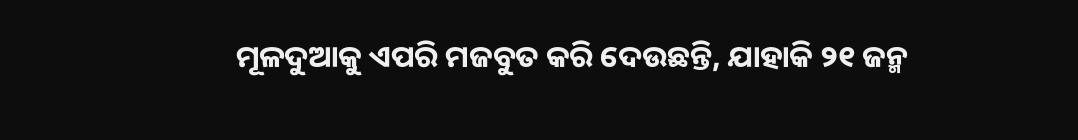ମୂଳଦୁଆକୁ ଏପରି ମଜବୁତ କରି ଦେଉଛନ୍ତି, ଯାହାକି ୨୧ ଜନ୍ମ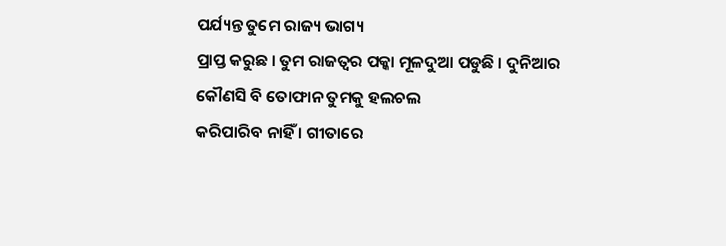ପର୍ଯ୍ୟନ୍ତ ତୁମେ ରାଜ୍ୟ ଭାଗ୍ୟ
ପ୍ରାପ୍ତ କରୁଛ । ତୁମ ରାଜତ୍ୱର ପକ୍କା ମୂଳଦୁଆ ପଡୁଛି । ଦୁନିଆର କୌଣସି ବି ତୋଫାନ ତୁମକୁ ହଲଚଲ
କରିପାରିବ ନାହିଁ । ଗୀତାରେ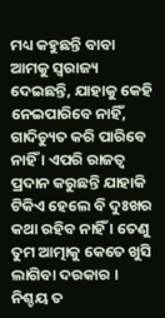ମଧ୍ୟ କହୁଛନ୍ତି ବାବା ଆମକୁ ସ୍ୱରାଜ୍ୟ ଦେଇଛନ୍ତି, ଯାହାକୁ କେହି
ନେଇପାରିବେ ନାହିଁ, ଗାଦିଚ୍ୟୁତ କରି ପାରିବେ ନାହିଁ । ଏପରି ରାଜତ୍ୱ ପ୍ରଦାନ କରୁଛନ୍ତି ଯାହାକି
ଟିକିଏ ହେଲେ ବି ଦୁଃଖର କଥା ରହିବ ନାହିଁ । ତେଣୁ ତୁମ ଆତ୍ମାକୁ କେତେ ଖୁସି ଲାଗିବା ଦରକାର ।
ନିଶ୍ଚୟ ତ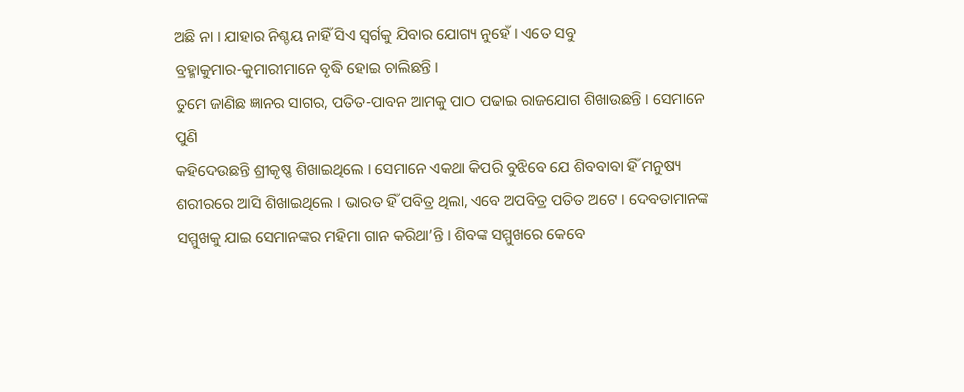ଅଛି ନା । ଯାହାର ନିଶ୍ଚୟ ନାହିଁ ସିଏ ସ୍ୱର୍ଗକୁ ଯିବାର ଯୋଗ୍ୟ ନୁହେଁ । ଏତେ ସବୁ
ବ୍ରହ୍ମାକୁମାର-କୁମାରୀମାନେ ବୃଦ୍ଧି ହୋଇ ଚାଲିଛନ୍ତି ।
ତୁମେ ଜାଣିଛ ଜ୍ଞାନର ସାଗର, ପତିତ-ପାବନ ଆମକୁ ପାଠ ପଢାଇ ରାଜଯୋଗ ଶିଖାଉଛନ୍ତି । ସେମାନେ ପୁଣି
କହିଦେଉଛନ୍ତି ଶ୍ରୀକୃଷ୍ଣ ଶିଖାଇଥିଲେ । ସେମାନେ ଏକଥା କିପରି ବୁଝିବେ ଯେ ଶିବବାବା ହିଁ ମନୁଷ୍ୟ
ଶରୀରରେ ଆସି ଶିଖାଇଥିଲେ । ଭାରତ ହିଁ ପବିତ୍ର ଥିଲା, ଏବେ ଅପବିତ୍ର ପତିତ ଅଟେ । ଦେବତାମାନଙ୍କ
ସମ୍ମୁଖକୁ ଯାଇ ସେମାନଙ୍କର ମହିମା ଗାନ କରିଥା’ନ୍ତି । ଶିବଙ୍କ ସମ୍ମୁଖରେ କେବେ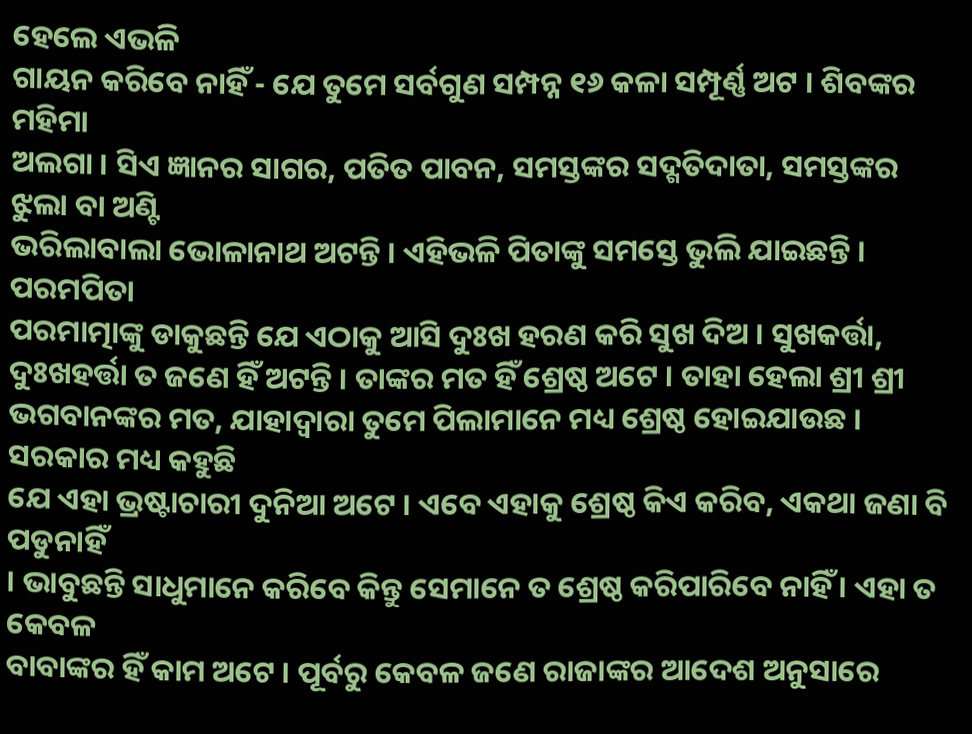ହେଲେ ଏଭଳି
ଗାୟନ କରିବେ ନାହିଁ - ଯେ ତୁମେ ସର୍ବଗୁଣ ସମ୍ପନ୍ନ ୧୬ କଳା ସମ୍ପୂର୍ଣ୍ଣ ଅଟ । ଶିବଙ୍କର ମହିମା
ଅଲଗା । ସିଏ ଜ୍ଞାନର ସାଗର, ପତିତ ପାବନ, ସମସ୍ତଙ୍କର ସଦ୍ଗତିଦାତା, ସମସ୍ତଙ୍କର ଝୁଲା ବା ଅଣ୍ଟି
ଭରିଲାବାଲା ଭୋଳାନାଥ ଅଟନ୍ତି । ଏହିଭଳି ପିତାଙ୍କୁ ସମସ୍ତେ ଭୁଲି ଯାଇଛନ୍ତି । ପରମପିତା
ପରମାତ୍ମାଙ୍କୁ ଡାକୁଛନ୍ତି ଯେ ଏଠାକୁ ଆସି ଦୁଃଖ ହରଣ କରି ସୁଖ ଦିଅ । ସୁଖକର୍ତ୍ତା,
ଦୁଃଖହର୍ତ୍ତା ତ ଜଣେ ହିଁ ଅଟନ୍ତି । ତାଙ୍କର ମତ ହିଁ ଶ୍ରେଷ୍ଠ ଅଟେ । ତାହା ହେଲା ଶ୍ରୀ ଶ୍ରୀ
ଭଗବାନଙ୍କର ମତ, ଯାହାଦ୍ୱାରା ତୁମେ ପିଲାମାନେ ମଧ୍ୟ ଶ୍ରେଷ୍ଠ ହୋଇଯାଉଛ । ସରକାର ମଧ୍ୟ କହୁଛି
ଯେ ଏହା ଭ୍ରଷ୍ଟାଚାରୀ ଦୁନିଆ ଅଟେ । ଏବେ ଏହାକୁ ଶ୍ରେଷ୍ଠ କିଏ କରିବ, ଏକଥା ଜଣା ବି ପଡୁନାହିଁ
। ଭାବୁଛନ୍ତି ସାଧୁମାନେ କରିବେ କିନ୍ତୁ ସେମାନେ ତ ଶ୍ରେଷ୍ଠ କରିପାରିବେ ନାହିଁ । ଏହା ତ କେବଳ
ବାବାଙ୍କର ହିଁ କାମ ଅଟେ । ପୂର୍ବରୁ କେବଳ ଜଣେ ରାଜାଙ୍କର ଆଦେଶ ଅନୁସାରେ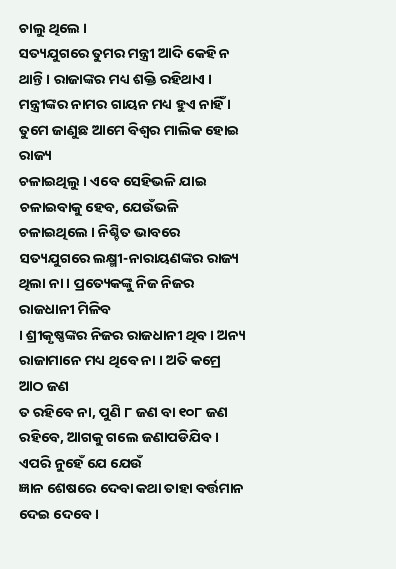ଚାଲୁ ଥିଲେ ।
ସତ୍ୟଯୁଗରେ ତୁମର ମନ୍ତ୍ରୀ ଆଦି କେହି ନ ଥାନ୍ତି । ରାଜାଙ୍କର ମଧ୍ୟ ଶକ୍ତି ରହିଥାଏ ।
ମନ୍ତ୍ରୀଙ୍କର ନାମର ଗାୟନ ମଧ୍ୟ ହୁଏ ନାହିଁ । ତୁମେ ଜାଣୁଛ ଆମେ ବିଶ୍ୱର ମାଲିକ ହୋଇ ରାଜ୍ୟ
ଚଳାଇଥିଲୁ । ଏବେ ସେହିଭଳି ଯାଇ ଚଳାଇବାକୁ ହେବ, ଯେଉଁଭଳି ଚଳାଇଥିଲେ । ନିଶ୍ଚିତ ଭାବରେ
ସତ୍ୟଯୁଗରେ ଲକ୍ଷ୍ମୀ-ନାରାୟଣଙ୍କର ରାଜ୍ୟ ଥିଲା ନା । ପ୍ରତ୍ୟେକଙ୍କୁ ନିଜ ନିଜର ରାଜଧାନୀ ମିଳିବ
। ଶ୍ରୀକୃଷ୍ଣଙ୍କର ନିଜର ରାଜଧାନୀ ଥିବ । ଅନ୍ୟ ରାଜାମାନେ ମଧ୍ୟ ଥିବେ ନା । ଅତି କମ୍ରେ ଆଠ ଜଣ
ତ ରହିବେ ନା, ପୁଣି ୮ ଜଣ ବା ୧୦୮ ଜଣ ରହିବେ, ଆଗକୁ ଗଲେ ଜଣାପଡିଯିବ । ଏପରି ନୁହେଁ ଯେ ଯେଉଁ
ଜ୍ଞାନ ଶେଷରେ ଦେବା କଥା ତାହା ବର୍ତ୍ତମାନ ଦେଇ ଦେବେ ।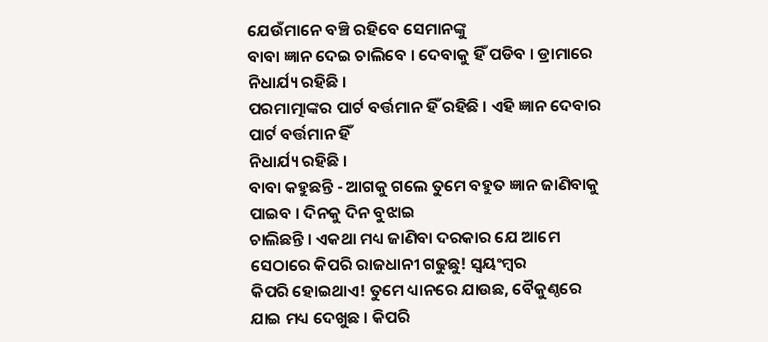ଯେଉଁମାନେ ବଞ୍ଚି ରହିବେ ସେମାନଙ୍କୁ
ବାବା ଜ୍ଞାନ ଦେଇ ଚାଲିବେ । ଦେବାକୁ ହିଁ ପଡିବ । ଡ୍ରାମାରେ ନିଧାର୍ଯ୍ୟ ରହିଛି ।
ପରମାତ୍ମାଙ୍କର ପାର୍ଟ ବର୍ତ୍ତମାନ ହିଁ ରହିଛି । ଏହି ଜ୍ଞାନ ଦେବାର ପାର୍ଟ ବର୍ତ୍ତମାନ ହିଁ
ନିଧାର୍ଯ୍ୟ ରହିଛି ।
ବାବା କହୁଛନ୍ତି - ଆଗକୁ ଗଲେ ତୁମେ ବହୁତ ଜ୍ଞାନ ଜାଣିବାକୁ ପାଇବ । ଦିନକୁ ଦିନ ବୁଝାଇ
ଚାଲିଛନ୍ତି । ଏକଥା ମଧ୍ୟ ଜାଣିବା ଦରକାର ଯେ ଆମେ ସେଠାରେ କିପରି ରାଜଧାନୀ ଗଢୁଛୁ! ସ୍ୱୟଂମ୍ବର
କିପରି ହୋଇଥାଏ! ତୁମେ ଧ୍ୟାନରେ ଯାଉଛ, ବୈକୁଣ୍ଠରେ ଯାଇ ମଧ୍ୟ ଦେଖୁଛ । କିପରି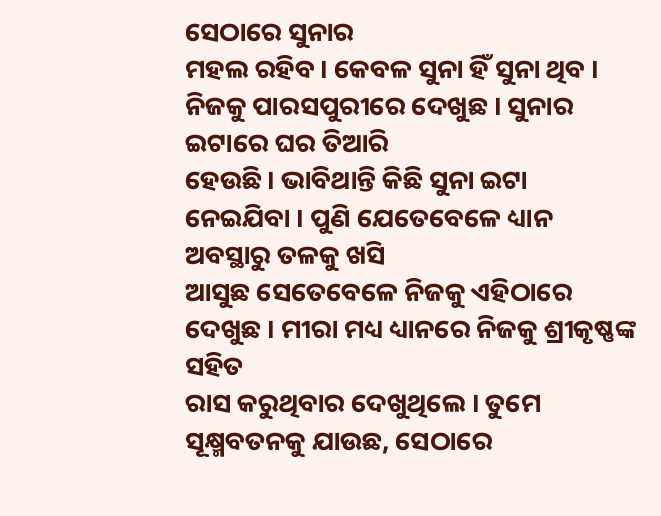ସେଠାରେ ସୁନାର
ମହଲ ରହିବ । କେବଳ ସୁନା ହିଁ ସୁନା ଥିବ । ନିଜକୁ ପାରସପୁରୀରେ ଦେଖୁଛ । ସୁନାର ଇଟାରେ ଘର ତିଆରି
ହେଉଛି । ଭାବିଥାନ୍ତି କିଛି ସୁନା ଇଟା ନେଇଯିବା । ପୁଣି ଯେତେବେଳେ ଧ୍ୟାନ ଅବସ୍ଥାରୁ ତଳକୁ ଖସି
ଆସୁଛ ସେତେବେଳେ ନିଜକୁ ଏହିଠାରେ ଦେଖୁଛ । ମୀରା ମଧ୍ୟ ଧ୍ୟାନରେ ନିଜକୁ ଶ୍ରୀକୃଷ୍ଣଙ୍କ ସହିତ
ରାସ କରୁଥିବାର ଦେଖୁଥିଲେ । ତୁମେ ସୂକ୍ଷ୍ମବତନକୁ ଯାଉଛ, ସେଠାରେ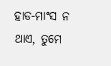ହାଡ-ମାଂସ ନ ଥାଏ, ତୁମେ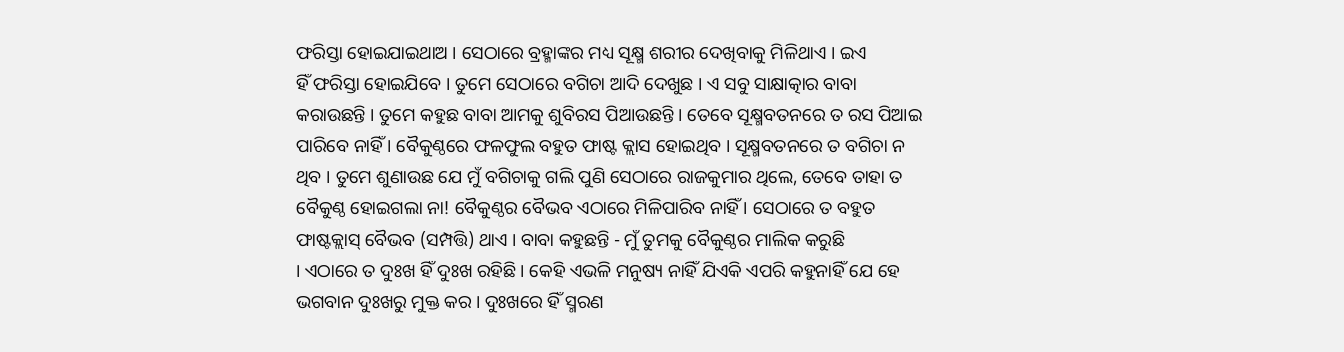ଫରିସ୍ତା ହୋଇଯାଇଥାଅ । ସେଠାରେ ବ୍ରହ୍ମାଙ୍କର ମଧ୍ୟ ସୂକ୍ଷ୍ମ ଶରୀର ଦେଖିବାକୁ ମିଳିଥାଏ । ଇଏ
ହିଁ ଫରିସ୍ତା ହୋଇଯିବେ । ତୁମେ ସେଠାରେ ବଗିଚା ଆଦି ଦେଖୁଛ । ଏ ସବୁ ସାକ୍ଷାତ୍କାର ବାବା
କରାଉଛନ୍ତି । ତୁମେ କହୁଛ ବାବା ଆମକୁ ଶୁବିରସ ପିଆଉଛନ୍ତି । ତେବେ ସୂକ୍ଷ୍ମବତନରେ ତ ରସ ପିଆଇ
ପାରିବେ ନାହିଁ । ବୈକୁଣ୍ଠରେ ଫଳଫୁଲ ବହୁତ ଫାଷ୍ଟ କ୍ଲାସ ହୋଇଥିବ । ସୂକ୍ଷ୍ମବତନରେ ତ ବଗିଚା ନ
ଥିବ । ତୁମେ ଶୁଣାଉଛ ଯେ ମୁଁ ବଗିଚାକୁ ଗଲି ପୁଣି ସେଠାରେ ରାଜକୁମାର ଥିଲେ, ତେବେ ତାହା ତ
ବୈକୁଣ୍ଠ ହୋଇଗଲା ନା! ବୈକୁଣ୍ଠର ବୈଭବ ଏଠାରେ ମିଳିପାରିବ ନାହିଁ । ସେଠାରେ ତ ବହୁତ
ଫାଷ୍ଟକ୍ଲାସ୍ ବୈଭବ (ସମ୍ପତ୍ତି) ଥାଏ । ବାବା କହୁଛନ୍ତି - ମୁଁ ତୁମକୁ ବୈକୁଣ୍ଠର ମାଲିକ କରୁଛି
। ଏଠାରେ ତ ଦୁଃଖ ହିଁ ଦୁଃଖ ରହିଛି । କେହି ଏଭଳି ମନୁଷ୍ୟ ନାହିଁ ଯିଏକି ଏପରି କହୁନାହିଁ ଯେ ହେ
ଭଗବାନ ଦୁଃଖରୁ ମୁକ୍ତ କର । ଦୁଃଖରେ ହିଁ ସ୍ମରଣ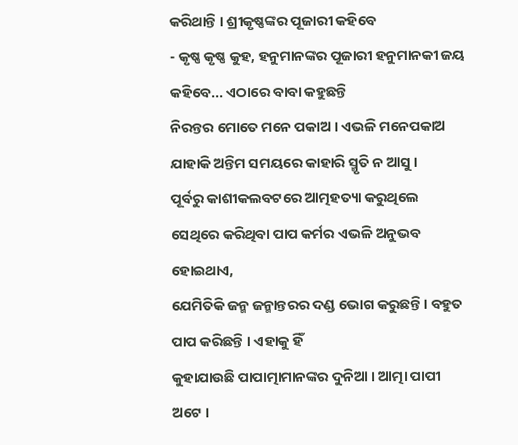କରିଥାନ୍ତି । ଶ୍ରୀକୃଷ୍ଣଙ୍କର ପୂଜାରୀ କହିବେ
- କୃଷ୍ଣ କୃଷ୍ଣ କୁହ, ହନୁମାନଙ୍କର ପୂଜାରୀ ହନୁମାନକୀ ଜୟ କହିବେ... ଏଠାରେ ବାବା କହୁଛନ୍ତି
ନିରନ୍ତର ମୋତେ ମନେ ପକାଅ । ଏଭଳି ମନେପକାଅ ଯାହାକି ଅନ୍ତିମ ସମୟରେ କାହାରି ସ୍ମୃତି ନ ଆସୁ ।
ପୂର୍ବରୁ କାଶୀକଲବଟରେ ଆତ୍ମହତ୍ୟା କରୁଥିଲେ ସେଥିରେ କରିଥିବା ପାପ କର୍ମର ଏଭଳି ଅନୁଭବ ହୋଇଥାଏ,
ଯେମିତିକି ଜନ୍ମ ଜନ୍ମାନ୍ତରର ଦଣ୍ଡ ଭୋଗ କରୁଛନ୍ତି । ବହୁତ ପାପ କରିଛନ୍ତି । ଏହାକୁ ହିଁ
କୁହାଯାଉଛି ପାପାତ୍ମାମାନଙ୍କର ଦୁନିଆ । ଆତ୍ମା ପାପୀ ଅଟେ ।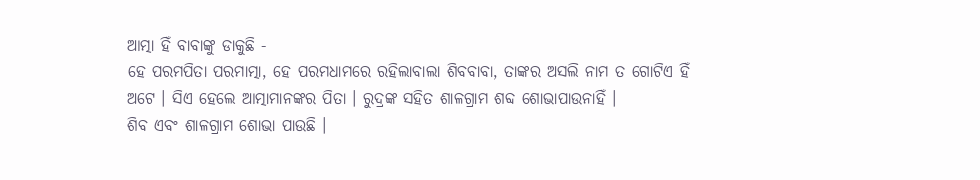ଆତ୍ମା ହିଁ ବାବାଙ୍କୁ ଡାକୁଛି -
ହେ ପରମପିତା ପରମାତ୍ମା, ହେ ପରମଧାମରେ ରହିଲାବାଲା ଶିବବାବା, ତାଙ୍କର ଅସଲି ନାମ ତ ଗୋଟିଏ ହିଁ
ଅଟେ । ସିଏ ହେଲେ ଆତ୍ମାମାନଙ୍କର ପିତା । ରୁଦ୍ରଙ୍କ ସହିତ ଶାଳଗ୍ରାମ ଶବ୍ଦ ଶୋଭାପାଉନାହିଁ ।
ଶିବ ଏବଂ ଶାଳଗ୍ରାମ ଶୋଭା ପାଉଛି ।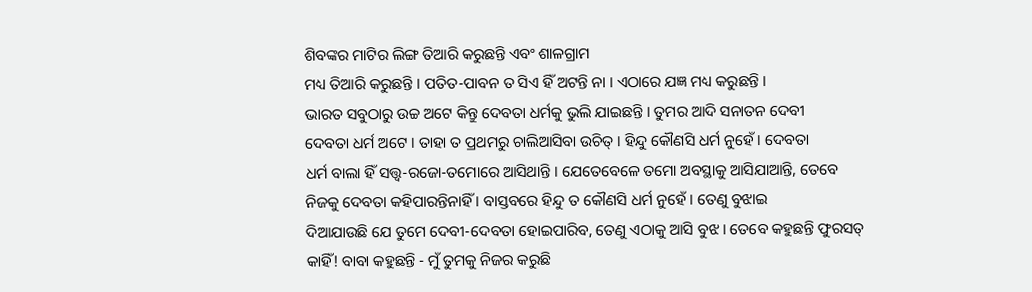ଶିବଙ୍କର ମାଟିର ଲିଙ୍ଗ ତିଆରି କରୁଛନ୍ତି ଏବଂ ଶାଳଗ୍ରାମ
ମଧ୍ୟ ତିଆରି କରୁଛନ୍ତି । ପତିତ-ପାବନ ତ ସିଏ ହିଁ ଅଟନ୍ତି ନା । ଏଠାରେ ଯଜ୍ଞ ମଧ୍ୟ କରୁଛନ୍ତି ।
ଭାରତ ସବୁଠାରୁ ଉଚ୍ଚ ଅଟେ କିନ୍ତୁ ଦେବତା ଧର୍ମକୁ ଭୁଲି ଯାଇଛନ୍ତି । ତୁମର ଆଦି ସନାତନ ଦେବୀ
ଦେବତା ଧର୍ମ ଅଟେ । ତାହା ତ ପ୍ରଥମରୁ ଚାଲିଆସିବା ଉଚିତ୍ । ହିନ୍ଦୁ କୌଣସି ଧର୍ମ ନୁହେଁ । ଦେବତା
ଧର୍ମ ବାଲା ହିଁ ସତ୍ତ୍ୱ-ରଜୋ-ତମୋରେ ଆସିଥାନ୍ତି । ଯେତେବେଳେ ତମୋ ଅବସ୍ଥାକୁ ଆସିଯାଆନ୍ତି, ତେବେ
ନିଜକୁ ଦେବତା କହିପାରନ୍ତିନାହିଁ । ବାସ୍ତବରେ ହିନ୍ଦୁ ତ କୌଣସି ଧର୍ମ ନୁହେଁ । ତେଣୁ ବୁଝାଇ
ଦିଆଯାଉଛି ଯେ ତୁମେ ଦେବୀ-ଦେବତା ହୋଇପାରିବ, ତେଣୁ ଏଠାକୁ ଆସି ବୁଝ । ତେବେ କହୁଛନ୍ତି ଫୁରସତ୍
କାହିଁ! ବାବା କହୁଛନ୍ତି - ମୁଁ ତୁମକୁ ନିଜର କରୁଛି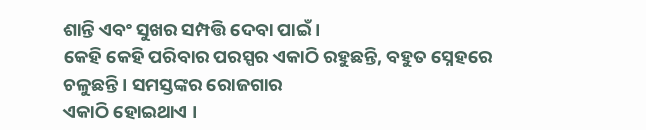ଶାନ୍ତି ଏବଂ ସୁଖର ସମ୍ପତ୍ତି ଦେବା ପାଇଁ ।
କେହି କେହି ପରିବାର ପରସ୍ପର ଏକାଠି ରହୁଛନ୍ତି, ବହୁତ ସ୍ନେହରେ ଚଳୁଛନ୍ତି । ସମସ୍ତଙ୍କର ରୋଜଗାର
ଏକାଠି ହୋଇଥାଏ ।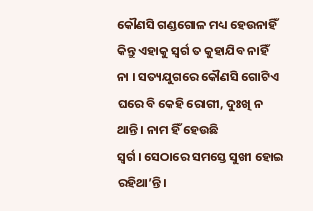କୌଣସି ଗଣ୍ଡଗୋଳ ମଧ୍ୟ ହେଉନାହିଁ କିନ୍ତୁ ଏହାକୁ ସ୍ୱର୍ଗ ତ କୁହାଯିବ ନାହିଁ
ନା । ସତ୍ୟଯୁଗରେ କୌଣସି ଗୋଟିଏ ଘରେ ବି କେହି ରୋଗୀ, ଦୁଃଖି ନ ଥାନ୍ତି । ନାମ ହିଁ ହେଉଛି
ସ୍ୱର୍ଗ । ସେଠାରେ ସମସ୍ତେ ସୁଖୀ ହୋଇ ରହିଥା’ନ୍ତି ।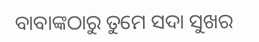ବାବାଙ୍କଠାରୁ ତୁମେ ସଦା ସୁଖର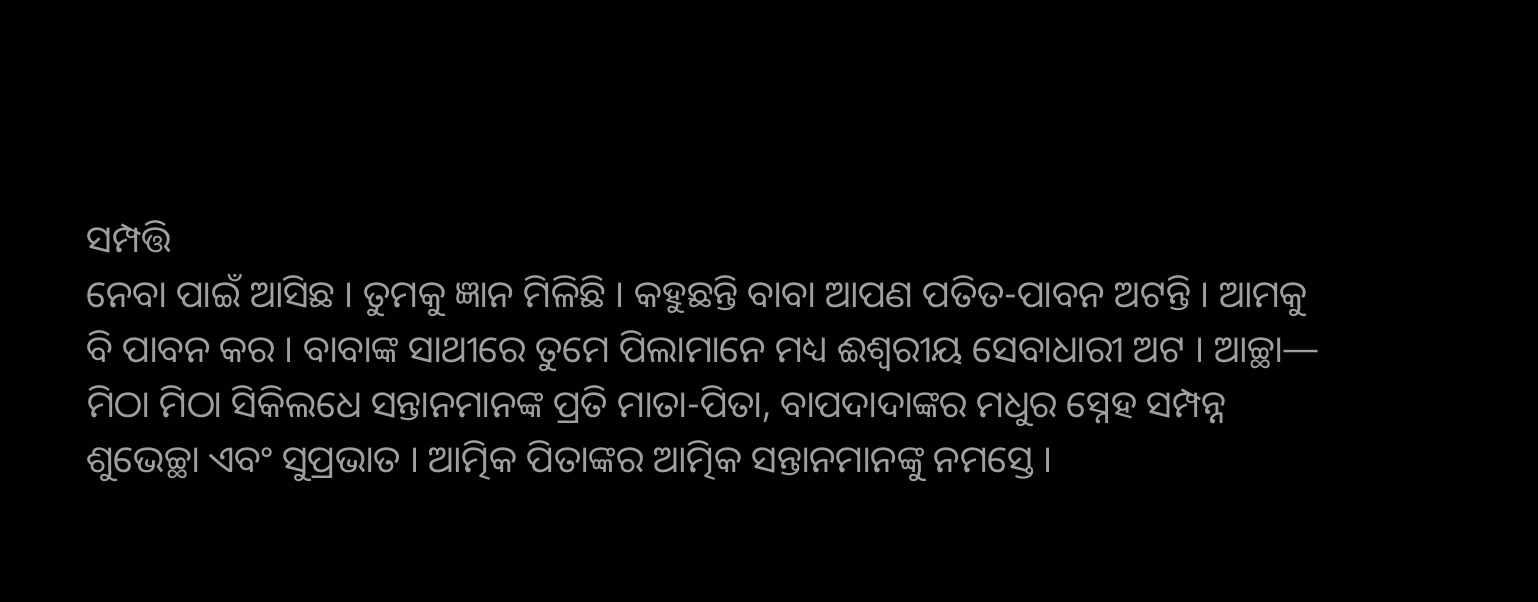ସମ୍ପତ୍ତି
ନେବା ପାଇଁ ଆସିଛ । ତୁମକୁ ଜ୍ଞାନ ମିଳିଛି । କହୁଛନ୍ତି ବାବା ଆପଣ ପତିତ-ପାବନ ଅଟନ୍ତି । ଆମକୁ
ବି ପାବନ କର । ବାବାଙ୍କ ସାଥୀରେ ତୁମେ ପିଲାମାନେ ମଧ୍ୟ ଈଶ୍ୱରୀୟ ସେବାଧାରୀ ଅଟ । ଆଚ୍ଛା—
ମିଠା ମିଠା ସିକିଲଧେ ସନ୍ତାନମାନଙ୍କ ପ୍ରତି ମାତା-ପିତା, ବାପଦାଦାଙ୍କର ମଧୁର ସ୍ନେହ ସମ୍ପନ୍ନ
ଶୁଭେଚ୍ଛା ଏବଂ ସୁପ୍ରଭାତ । ଆତ୍ମିକ ପିତାଙ୍କର ଆତ୍ମିକ ସନ୍ତାନମାନଙ୍କୁ ନମସ୍ତେ ।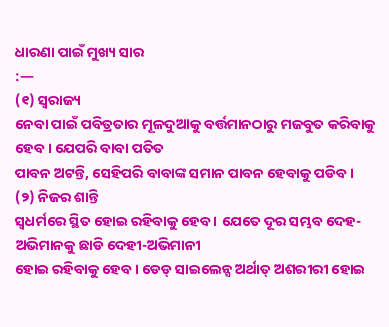ଧାରଣା ପାଇଁ ମୁଖ୍ୟ ସାର
:—
(୧) ସ୍ୱରାଜ୍ୟ
ନେବା ପାଇଁ ପବିତ୍ରତାର ମୂଳଦୁଆକୁ ବର୍ତ୍ତମାନଠାରୁ ମଜବୁତ କରିବାକୁ ହେବ । ଯେପରି ବାବା ପତିତ
ପାବନ ଅଟନ୍ତି, ସେହିପରି ବାବାଙ୍କ ସମାନ ପାବନ ହେବାକୁ ପଡିବ ।
(୨) ନିଜର ଶାନ୍ତି
ସ୍ୱଧର୍ମରେ ସ୍ଥିତ ହୋଇ ରହିବାକୁ ହେବ । ଯେତେ ଦୂର ସମ୍ଭବ ଦେହ-ଅଭିମାନକୁ ଛାଡି ଦେହୀ-ଅଭିମାନୀ
ହୋଇ ରହିବାକୁ ହେବ । ଡେଡ୍ ସାଇଲେନ୍ସ ଅର୍ଥାତ୍ ଅଶରୀରୀ ହୋଇ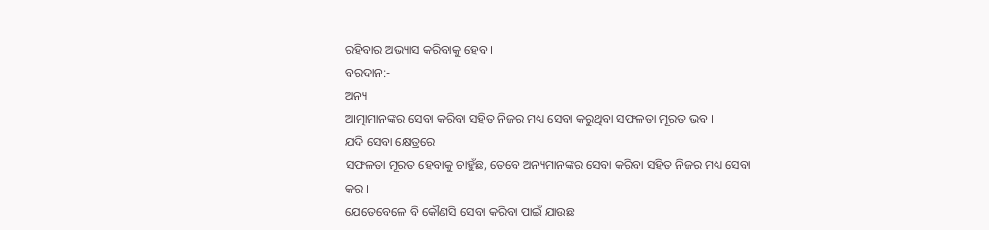ରହିବାର ଅଭ୍ୟାସ କରିବାକୁ ହେବ ।
ବରଦାନ:-
ଅନ୍ୟ
ଆତ୍ମାମାନଙ୍କର ସେବା କରିବା ସହିତ ନିଜର ମଧ୍ୟ ସେବା କରୁଥିବା ସଫଳତା ମୂରତ ଭବ ।
ଯଦି ସେବା କ୍ଷେତ୍ରରେ
ସଫଳତା ମୂରତ ହେବାକୁ ଚାହୁଁଛ, ତେବେ ଅନ୍ୟମାନଙ୍କର ସେବା କରିବା ସହିତ ନିଜର ମଧ୍ୟ ସେବା କର ।
ଯେତେବେଳେ ବି କୌଣସି ସେବା କରିବା ପାଇଁ ଯାଉଛ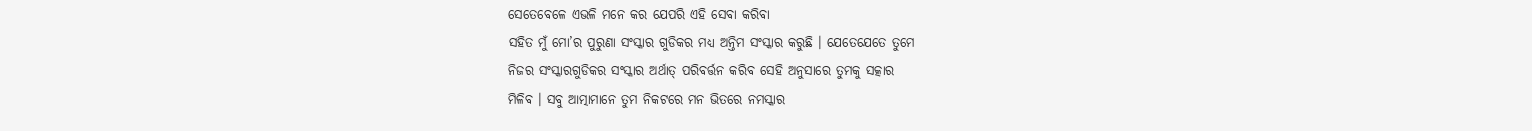ସେତେବେଳେ ଏଭଳି ମନେ କର ଯେପରି ଏହି ସେବା କରିବା
ସହିତ ମୁଁ ମୋ’ର ପୁରୁଣା ସଂସ୍କାର ଗୁଡିକର ମଧ୍ୟ ଅନ୍ତିମ ସଂସ୍କାର କରୁଛି । ଯେତେଯେତେ ତୁମେ
ନିଜର ସଂସ୍କାରଗୁଡିକର ସଂସ୍କାର ଅର୍ଥାତ୍ ପରିବର୍ତ୍ତନ କରିବ ସେହି ଅନୁସାରେ ତୁମକୁ ସତ୍କାର
ମିଳିବ । ସବୁ ଆତ୍ମାମାନେ ତୁମ ନିକଟରେ ମନ ଭିତରେ ନମସ୍କାର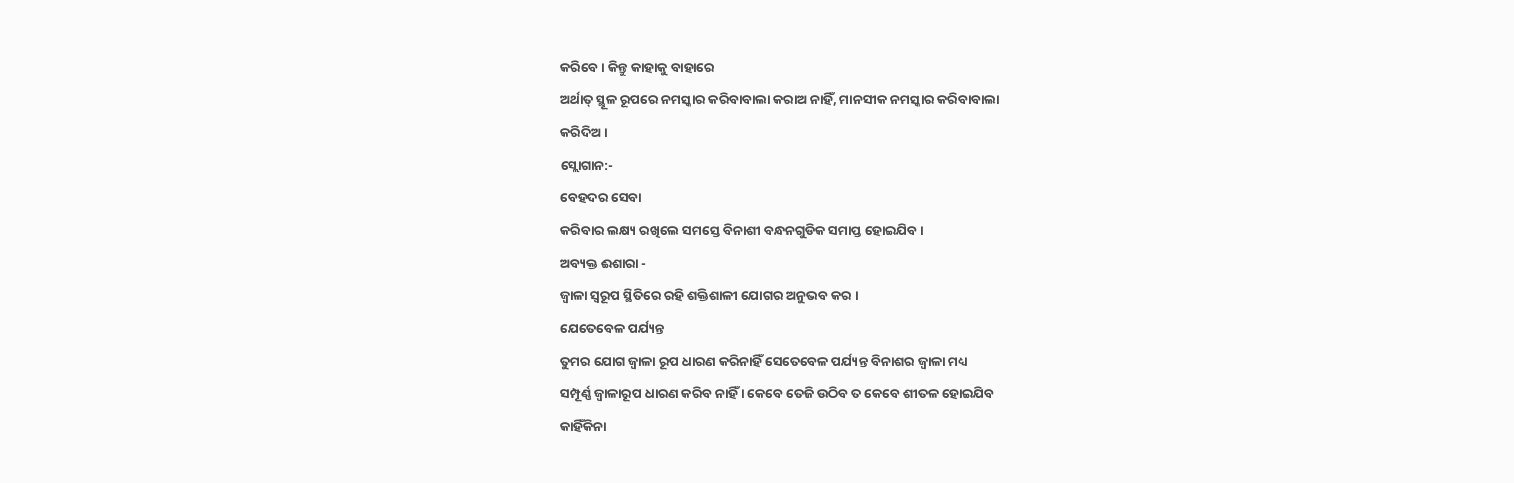କରିବେ । କିନ୍ତୁ କାହାକୁ ବାହାରେ
ଅର୍ଥାତ୍ ସ୍ଥୂଳ ରୂପରେ ନମସ୍କାର କରିବାବାଲା କରାଅ ନାହିଁ, ମାନସୀକ ନମସ୍କାର କରିବାବାଲା
କରିଦିଅ ।
ସ୍ଲୋଗାନ:-
ବେହଦର ସେବା
କରିବାର ଲକ୍ଷ୍ୟ ରଖିଲେ ସମସ୍ତେ ବିନାଶୀ ବନ୍ଧନଗୁଡିକ ସମାପ୍ତ ହୋଇଯିବ ।
ଅବ୍ୟକ୍ତ ଈଶାରା -
ଜ୍ୱାଳା ସ୍ୱରୂପ ସ୍ଥିତିରେ ରହି ଶକ୍ତିଶାଳୀ ଯୋଗର ଅନୁଭବ କର ।
ଯେତେବେଳ ପର୍ଯ୍ୟନ୍ତ
ତୁମର ଯୋଗ ଜ୍ୱାଳା ରୂପ ଧାରଣ କରିନାହିଁ ସେତେବେଳ ପର୍ଯ୍ୟନ୍ତ ବିନାଶର ଜ୍ୱାଳା ମଧ୍ୟ
ସମ୍ପୂର୍ଣ୍ଣ ଜ୍ୱାଳାରୂପ ଧାରଣ କରିବ ନାହିଁ । କେବେ ତେଜି ଉଠିବ ତ କେବେ ଶୀତଳ ହୋଇଯିବ
କାହିଁକିନା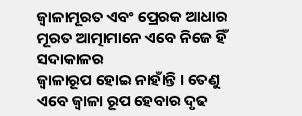ଜ୍ୱାଳାମୂରତ ଏବଂ ପ୍ରେରକ ଆଧାର ମୂରତ ଆତ୍ମାମାନେ ଏବେ ନିଜେ ହିଁ ସଦାକାଳର
ଜ୍ୱାଳାରୂପ ହୋଇ ନାହାଁନ୍ତି । ତେଣୁ ଏବେ ଜ୍ୱାଳା ରୂପ ହେବାର ଦୃଢ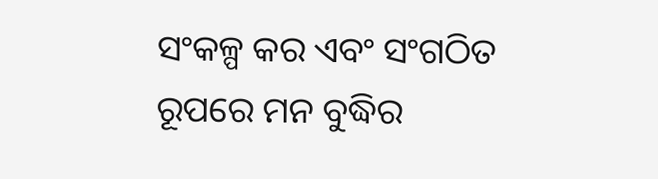ସଂକଳ୍ପ କର ଏବଂ ସଂଗଠିତ
ରୂପରେ ମନ ବୁଦ୍ଧିର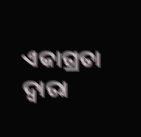ଏକାଗ୍ରତା ଦ୍ୱାରା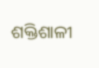ଶକ୍ତିଶାଳୀ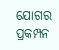ଯୋଗର ପ୍ରକମ୍ପନ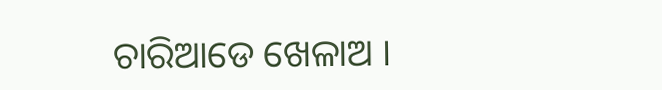ଚାରିଆଡେ ଖେଳାଅ ।